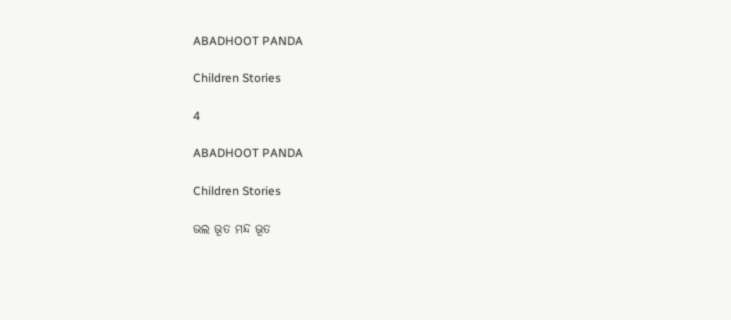ABADHOOT PANDA

Children Stories

4

ABADHOOT PANDA

Children Stories

ଭଲ ଭୂତ ମନ୍ଦ ଭୂତ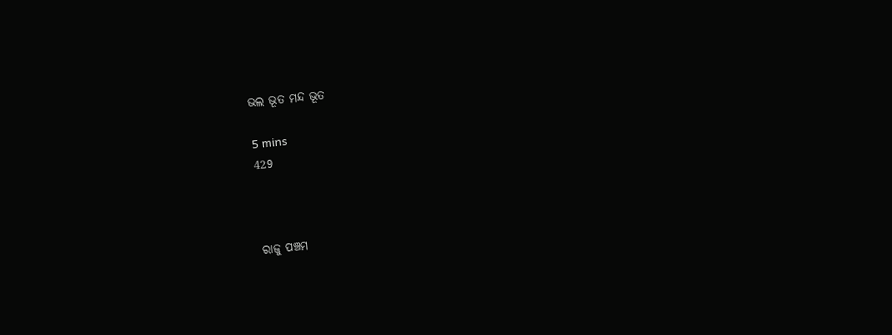ଭଲ ଭୂତ ମନ୍ଦ ଭୂତ

5 mins
429



ରାଜୁ ପଞ୍ଚମ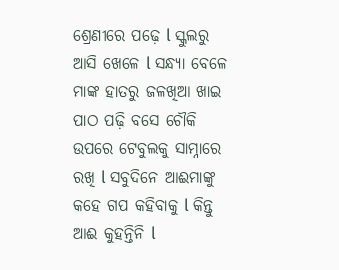ଶ୍ରେଣୀରେ ପଢ଼େ l ସ୍କୁଲରୁ ଆସି ଖେଳେ l ସନ୍ଧ୍ୟା ବେଳେ ମାଙ୍କ ହାତରୁ ଜଳଖିଆ ଖାଇ ପାଠ ପଢ଼ି ବସେ ଚୌକି ଉପରେ ଟେବୁଲକୁ ସାମ୍ନାରେ ରଖି l ସବୁଦିନେ ଆଈମାଙ୍କୁ କହେ ଗପ କହିବାକୁ l କିନ୍ତୁ ଆଈ କୁହନ୍ତିନି l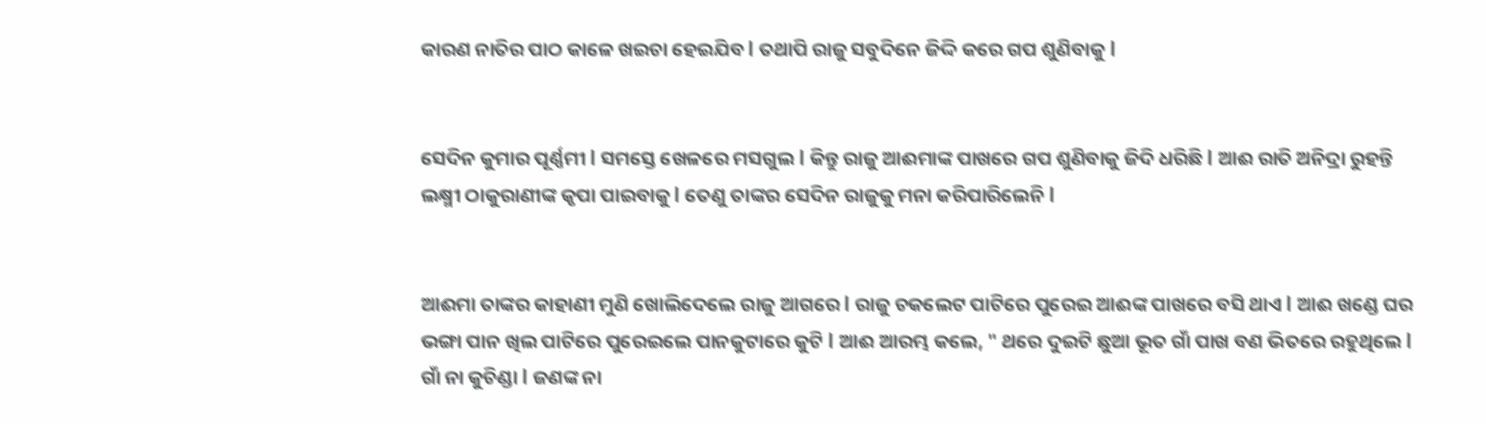କାରଣ ନାତିର ପାଠ କାଳେ ଖଇଚା ହେଇଯିବ l ତଥାପି ରାଜୁ ସବୁଦିନେ ଜିଦ୍ଦି କରେ ଗପ ଶୁଣିବାକୁ l


ସେଦିନ କୁମାର ପୂର୍ଣ୍ଣମୀ l ସମସ୍ତେ ଖେଳରେ ମସଗୁଲ l କିନ୍ତୁ ରାଜୁ ଆଈମାଙ୍କ ପାଖରେ ଗପ ଶୁଣିବାକୁ ଜିଦି ଧରିଛି l ଆଈ ରାତି ଅନିଦ୍ରା ରୁହନ୍ତି ଲକ୍ଷ୍ମୀ ଠାକୁରାଣୀଙ୍କ କୃପା ପାଇବାକୁ l ତେଣୁ ତାଙ୍କର ସେଦିନ ରାଜୁକୁ ମନା କରିପାରିଲେନି l


ଆଈମା ତାଙ୍କର କାହାଣୀ ମୁଣି ଖୋଲିଦେଲେ ରାଜୁ ଆଗରେ l ରାଜୁ ଚକଲେଟ ପାଟିରେ ପୁରେଇ ଆଈଙ୍କ ପାଖରେ ବସି ଥାଏ l ଆଈ ଖଣ୍ଡେ ଘର ଭଙ୍ଗା ପାନ ଖିଲ ପାଟିରେ ପୁରେଇଲେ ପାନକୁଟାରେ କୁଟି l ଆଈ ଆରମ୍ଭ କଲେ, " ଥରେ ଦୁଇଟି ଛୁଆ ଭୂତ ଗାଁ ପାଖ ବଣ ଭିତରେ ରହୁଥିଲେ l ଗାଁ ନା କୁଚିଣ୍ଡା l ଜଣଙ୍କ ନା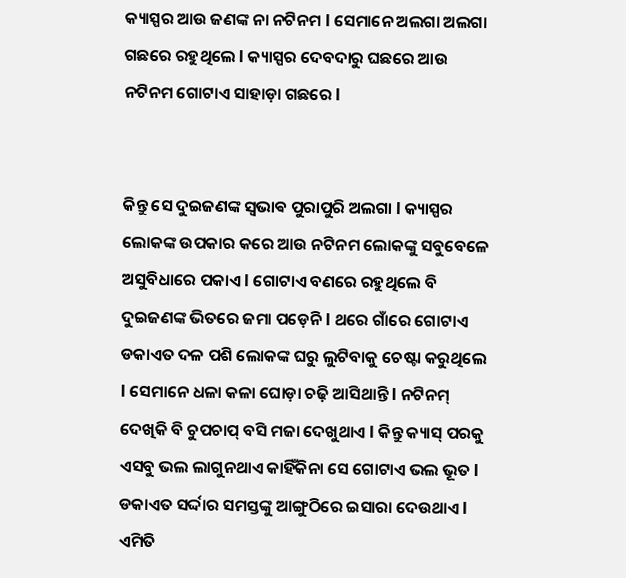କ୍ୟାସ୍ପର ଆଉ ଜଣଙ୍କ ନା ନଟିନମ l ସେମାନେ ଅଲଗା ଅଲଗା ଗଛରେ ରହୁଥିଲେ l କ୍ୟାସ୍ପର ଦେବଦାରୁ ଘଛରେ ଆଉ ନଟିନମ ଗୋଟାଏ ସାହାଡ଼ା ଗଛରେ l


କିନ୍ତୁ ସେ ଦୁଇଜଣଙ୍କ ସ୍ଵଭାଵ ପୁରାପୁରି ଅଲଗା l କ୍ୟାସ୍ପର ଲୋକଙ୍କ ଉପକାର କରେ ଆଉ ନଟିନମ ଲୋକଙ୍କୁ ସବୁବେଳେ ଅସୁବିଧାରେ ପକାଏ l ଗୋଟାଏ ବଣରେ ରହୁଥିଲେ ବି ଦୁଇଜଣଙ୍କ ଭିତରେ ଜମା ପଡ଼େନି l ଥରେ ଗାଁରେ ଗୋଟାଏ ଡକାଏତ ଦଳ ପଶି ଲୋକଙ୍କ ଘରୁ ଲୁଟିବାକୁ ଚେଷ୍ଟା କରୁଥିଲେ l ସେମାନେ ଧଳା କଳା ଘୋଡ଼ା ଚଢ଼ି ଆସିଥାନ୍ତି l ନଟିନମ୍ ଦେଖିକି ବି ଚୁପଚାପ୍ ବସି ମଜା ଦେଖୁଥାଏ l କିନ୍ତୁ କ୍ୟାସ୍ ପରକୁ ଏସବୁ ଭଲ ଲାଗୁନଥାଏ କାହିଁକିନା ସେ ଗୋଟାଏ ଭଲ ଭୂତ l ଡକାଏତ ସର୍ଦ୍ଦାର ସମସ୍ତଙ୍କୁ ଆଙ୍ଗୁଠିରେ ଇସାରା ଦେଉଥାଏ l ଏମିତି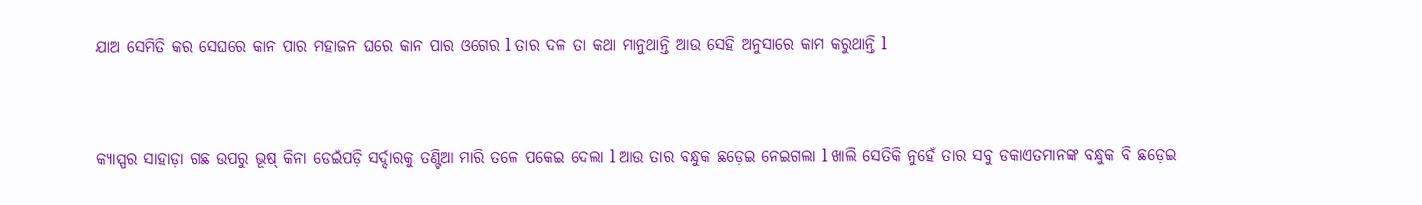ଯାଅ ସେମିତି କର ସେଘରେ କାନ ପାର ମହାଜନ ଘରେ କାନ ପାର ଓଗେର l ତାର ଦଳ ତା କଥା ମାନୁଥାନ୍ତି ଆଉ ସେହି ଅନୁସାରେ କାମ କରୁଥାନ୍ତି l


କ୍ୟାସ୍ପର ସାହାଡ଼ା ଗଛ ଉପରୁ ଭୂଷ୍ କିନା ଡେଇଁପଡ଼ି ସର୍ଦ୍ଦାରକୁ ତଣ୍ଟିଆ ମାରି ତଳେ ପକେଇ ଦେଲା l ଆଉ ତାର ବନ୍ଧୁକ ଛଡ଼େଇ ନେଇଗଲା l ଖାଲି ସେତିକି ନୁହେଁ ତାର ସବୁ ଡକାଏତମାନଙ୍କ ବନ୍ଧୁକ ବି ଛଡ଼େଇ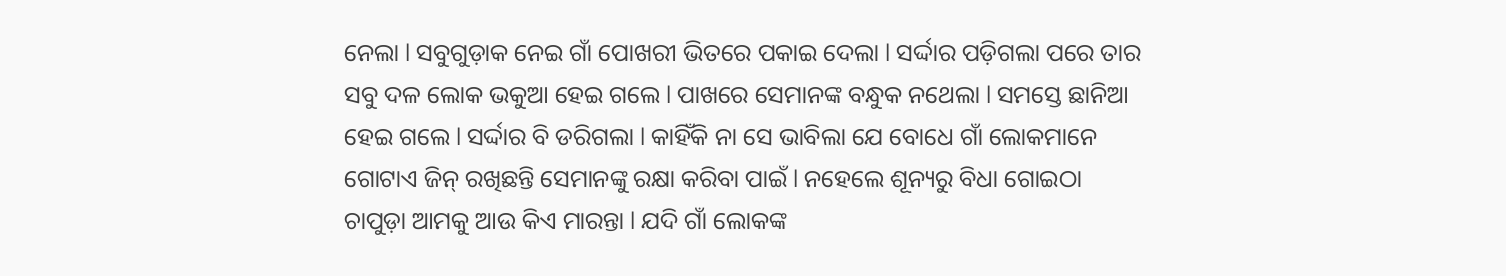ନେଲା l ସବୁଗୁଡ଼ାକ ନେଇ ଗାଁ ପୋଖରୀ ଭିତରେ ପକାଇ ଦେଲା l ସର୍ଦ୍ଦାର ପଡ଼ିଗଲା ପରେ ତାର ସବୁ ଦଳ ଲୋକ ଭକୁଆ ହେଇ ଗଲେ l ପାଖରେ ସେମାନଙ୍କ ବନ୍ଧୁକ ନଥେଲା l ସମସ୍ତେ ଛାନିଆ ହେଇ ଗଲେ l ସର୍ଦ୍ଦାର ବି ଡରିଗଲା l କାହିଁକି ନା ସେ ଭାବିଲା ଯେ ବୋଧେ ଗାଁ ଲୋକମାନେ ଗୋଟାଏ ଜିନ୍ ରଖିଛନ୍ତି ସେମାନଙ୍କୁ ରକ୍ଷା କରିବା ପାଇଁ l ନହେଲେ ଶୂନ୍ୟରୁ ବିଧା ଗୋଇଠା ଚାପୁଡ଼ା ଆମକୁ ଆଉ କିଏ ମାରନ୍ତା l ଯଦି ଗାଁ ଲୋକଙ୍କ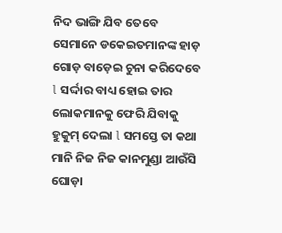ନିଦ ଭାଙ୍ଗି ଯିବ ତେବେ ସେମାନେ ଡକେଇତମାନଙ୍କ ହାଡ଼ ଗୋଡ଼ ବାଡ଼େଇ ଚୁନା କରିଦେବେ l ସର୍ଦ୍ଦାର ବାଧ୍ୟ ହୋଇ ତାର ଲୋକମାନକୁ ଫେରି ଯିବାକୁ ହୁକୁମ୍ ଦେଲା l ସମସ୍ତେ ତା କଥା ମାନି ନିଜ ନିଜ କାନମୁଣ୍ଡା ଆଉଁସି ଘୋଡ଼ା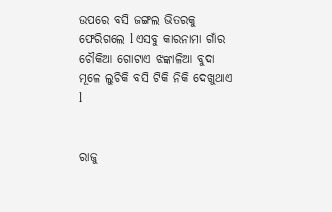ଉପରେ ବସି ଜଙ୍ଗଲ ଭିତରକୁ ଫେରିଗଲେ l ଏସବୁ କାରନାମା ଗାଁର ଚୌକିଆ ଗୋଟାଏ ଝଙ୍କାଳିଆ ବୁଦା ମୂଳେ ଲୁଚିକି ବସି ଟିକି ନିକି ଦେଖୁଥାଏ l


ରାଜୁ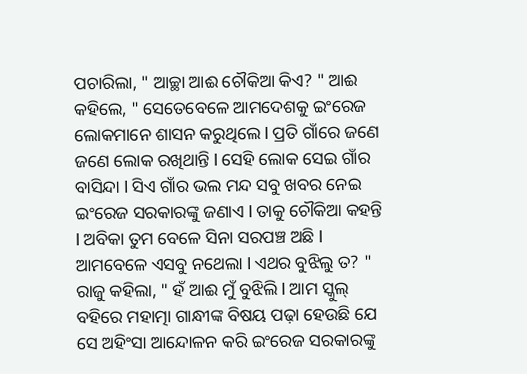ପଚାରିଲା, " ଆଚ୍ଛା ଆଈ ଚୌକିଆ କିଏ? " ଆଈ କହିଲେ, " ସେତେବେଳେ ଆମଦେଶକୁ ଇଂରେଜ ଲୋକମାନେ ଶାସନ କରୁଥିଲେ l ପ୍ରତି ଗାଁରେ ଜଣେ ଜଣେ ଲୋକ ରଖିଥାନ୍ତି l ସେହି ଲୋକ ସେଇ ଗାଁର ବାସିନ୍ଦା l ସିଏ ଗାଁର ଭଲ ମନ୍ଦ ସବୁ ଖବର ନେଇ ଇଂରେଜ ସରକାରଙ୍କୁ ଜଣାଏ l ତାକୁ ଚୌକିଆ କହନ୍ତି l ଅବିକା ତୁମ ବେଳେ ସିନା ସରପଞ୍ଚ ଅଛି l ଆମବେଳେ ଏସବୁ ନଥେଲା l ଏଥର ବୁଝିଲୁ ତ? " ରାଜୁ କହିଲା, " ହଁ ଆଈ ମୁଁ ବୁଝିଲି l ଆମ ସ୍କୁଲ୍ ବହିରେ ମହାତ୍ମା ଗାନ୍ଧୀଙ୍କ ବିଷୟ ପଢ଼ା ହେଉଛି ଯେ ସେ ଅହିଂସା ଆନ୍ଦୋଳନ କରି ଇଂରେଜ ସରକାରଙ୍କୁ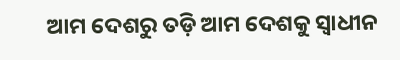ଆମ ଦେଶରୁ ତଡ଼ି ଆମ ଦେଶକୁ ସ୍ୱାଧୀନ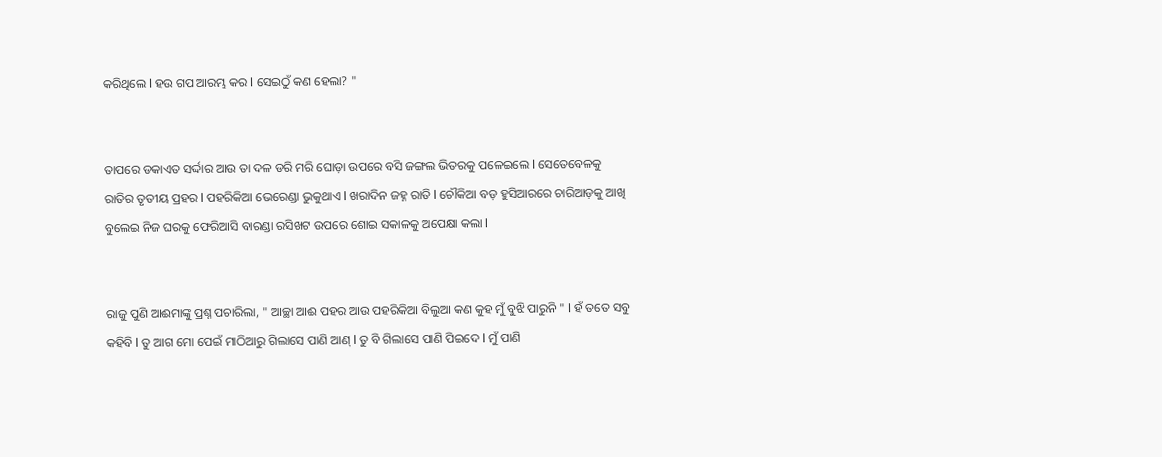କରିଥିଲେ l ହଉ ଗପ ଆରମ୍ଭ କର l ସେଇଠୁଁ କଣ ହେଲା? "


ତାପରେ ଡକାଏତ ସର୍ଦ୍ଦାର ଆଉ ତା ଦଳ ଡରି ମରି ଘୋଡ଼ା ଉପରେ ବସି ଜଙ୍ଗଲ ଭିତରକୁ ପଳେଇଲେ l ସେତେବେଳକୁ ରାତିର ତୃତୀୟ ପ୍ରହର l ପହରିକିଆ ଭେରେଣ୍ଡା ଭୁକୁଥାଏ l ଖରାଦିନ ଜହ୍ନ ରାତି l ଚୌକିଆ ବଡ଼ ହୁସିଆରରେ ଚାରିଆଡ଼କୁ ଆଖି ବୁଲେଇ ନିଜ ଘରକୁ ଫେରିଆସି ବାରଣ୍ଡା ରସିଖଟ ଉପରେ ଶୋଇ ସକାଳକୁ ଅପେକ୍ଷା କଲା l


ରାଜୁ ପୁଣି ଆଈମାଙ୍କୁ ପ୍ରଶ୍ନ ପଚାରିଲା, " ଆଚ୍ଛା ଆଈ ପହର ଆଉ ପହରିକିଆ ବିଲୁଆ କଣ କୁହ ମୁଁ ବୁଝି ପାରୁନି " l ହଁ ତତେ ସବୁ କହିବି l ତୁ ଆଗ ମୋ ପେଇଁ ମାଠିଆରୁ ଗିଲାସେ ପାଣି ଆଣ୍ l ତୁ ବି ଗିଲାସେ ପାଣି ପିଇଦେ l ମୁଁ ପାଣି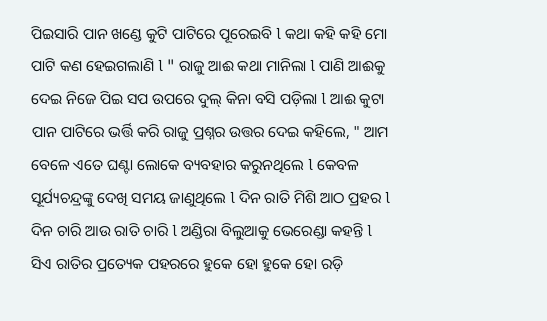ପିଇସାରି ପାନ ଖଣ୍ଡେ କୁଟି ପାଟିରେ ପୂରେଇବି l କଥା କହି କହି ମୋ ପାଟି କଣ ହେଇଗଲାଣି l " ରାଜୁ ଆଈ କଥା ମାନିଲା l ପାଣି ଆଈକୁ ଦେଇ ନିଜେ ପିଇ ସପ ଉପରେ ଦୁଲ୍ କିନା ବସି ପଡ଼ିଲା l ଆଈ କୁଟା ପାନ ପାଟିରେ ଭର୍ତ୍ତି କରି ରାଜୁ ପ୍ରଶ୍ନର ଉତ୍ତର ଦେଇ କହିଲେ, " ଆମ ବେଳେ ଏତେ ଘଣ୍ଟା ଲୋକେ ବ୍ୟବହାର କରୁନଥିଲେ l କେବଳ ସୂର୍ଯ୍ୟଚନ୍ଦ୍ରଙ୍କୁ ଦେଖି ସମୟ ଜାଣୁଥିଲେ l ଦିନ ରାତି ମିଶି ଆଠ ପ୍ରହର l ଦିନ ଚାରି ଆଉ ରାତି ଚାରି l ଅଣ୍ଡିରା ବିଲୁଆକୁ ଭେରେଣ୍ଡା କହନ୍ତି l ସିଏ ରାତିର ପ୍ରତ୍ୟେକ ପହରରେ ହୁକେ ହୋ ହୁକେ ହୋ ରଡ଼ି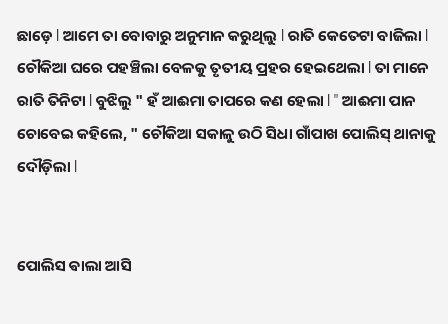ଛାଡ଼େ l ଆମେ ତା ବୋବାରୁ ଅନୁମାନ କରୁଥିଲୁ l ରାତି କେତେଟା ବାଜିଲା l ଚୌକିଆ ଘରେ ପହଞ୍ଚିଲା ବେଳକୁ ତୃତୀୟ ପ୍ରହର ହେଇଥେଲା l ତା ମାନେ ରାତି ତିନିଟା l ବୁଝିଲୁ " ହଁ ଆଈମା ତାପରେ କଣ ହେଲା l " ଆଈମା ପାନ ଚୋବେଇ କହିଲେ, " ଚୌକିଆ ସକାଳୁ ଉଠି ସିଧା ଗାଁପାଖ ପୋଲିସ୍ ଥାନାକୁ ଦୌଡ଼ିଲା l


ପୋଲିସ ଵାଲା ଆସି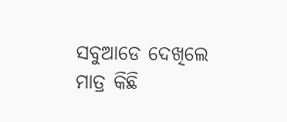ସବୁଆଡେ ଦେଖିଲେ ମାତ୍ର କିଛି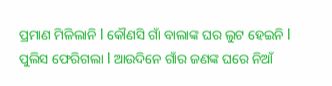ପ୍ରମାଣ ମିଳିଲାନି l କୌଣସି ଗାଁ ବାଲାଙ୍କ ଘର ଲୁଟ ହେଇନି l ପୁଲିସ ଫେରିଗଲା l ଆଉଦିନେ ଗାଁର ଜଣଙ୍କ ଘରେ ନିଆଁ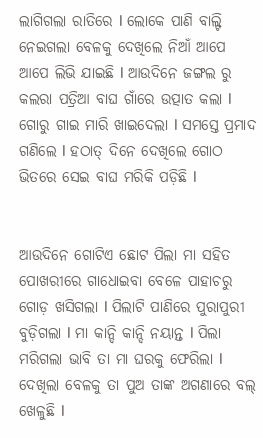ଲାଗିଗଲା ରାତିରେ l ଲୋକେ ପାଣି ବାଲ୍ଟି ନେଇଗଲା ବେଳକୁ ଦେଖିଲେ ନିଆଁ ଆପେ ଆପେ ଲିଭି ଯାଇଛି l ଆଉଦିନେ ଜଙ୍ଗଲ ରୁ କଲରା ପତ୍ରିଆ ବାଘ ଗାଁରେ ଉତ୍ପାତ କଲା l ଗୋରୁ ଗାଇ ମାରି ଖାଇଦେଲା l ସମସ୍ତେ ପ୍ରମାଦ ଗଣିଲେ l ହଠାତ୍ ଦିନେ ଦେଖିଲେ ଗୋଠ ଭିତରେ ସେଇ ବାଘ ମରିକି ପଡ଼ିଛି l


ଆଉଦିନେ ଗୋଟିଏ ଛୋଟ ପିଲା ମା ସହିତ ପୋଖରୀରେ ଗାଧୋଇବା ବେଳେ ପାହାଚରୁ ଗୋଡ଼ ଖସିଗଲା l ପିଲାଟି ପାଣିରେ ପୁରାପୁରୀ ବୁଡ଼ିଗଲା l ମା କାନ୍ଦି କାନ୍ଦି ନୟାନ୍ତ l ପିଲା ମରିଗଲା ଭାବି ତା ମା ଘରକୁ ଫେରିଲା l ଦେଖିଲା ବେଳକୁ ତା ପୁଅ ତାଙ୍କ ଅଗଣାରେ ବଲ୍ ଖେଳୁଛି l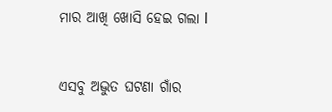ମାର ଆଖି ଖୋସି ହେଇ ଗଲା l


ଏସବୁ ଅଦ୍ଭୁତ ଘଟଣା ଗାଁର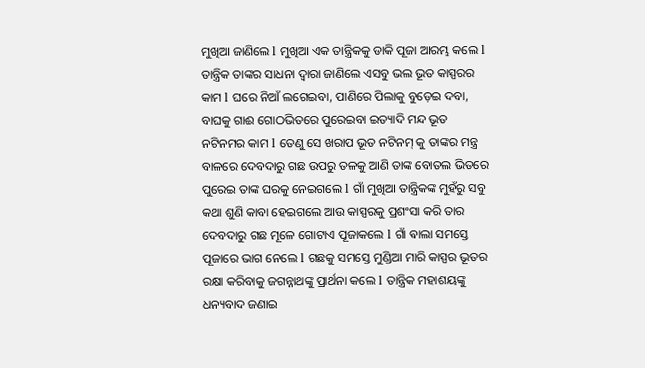ମୁଖିଆ ଜାଣିଲେ l ମୁଖିଆ ଏକ ତାନ୍ତ୍ରିକକୁ ଡାକି ପୂଜା ଆରମ୍ଭ କଲେ l ତାନ୍ତ୍ରିକ ତାଙ୍କର ସାଧନା ଦ୍ୱାରା ଜାଣିଲେ ଏସବୁ ଭଲ ଭୂତ କାସ୍ପରର କାମ l ଘରେ ନିଆଁ ଲଗେଇବା, ପାଣିରେ ପିଲାକୁ ବୁଡ଼େଇ ଦବା, ବାଘକୁ ଗାଈ ଗୋଠଭିତରେ ପୁରେଇବା ଇତ୍ୟାଦି ମନ୍ଦ ଭୂତ ନଟିନମର କାମ l ତେଣୁ ସେ ଖରାପ ଭୂତ ନଟିନମ୍ କୁ ତାଙ୍କର ମନ୍ତ୍ର ବାଳରେ ଦେବଦାରୁ ଗଛ ଉପରୁ ତଳକୁ ଆଣି ତାଙ୍କ ବୋତଲ ଭିତରେ ପୁରେଇ ତାଙ୍କ ଘରକୁ ନେଇଗଲେ l ଗାଁ ମୁଖିଆ ତାନ୍ତ୍ରିକଙ୍କ ମୁହଁରୁ ସବୁ କଥା ଶୁଣି କାବା ହେଇଗଲେ ଆଉ କାସ୍ପରକୁ ପ୍ରଶଂସା କରି ତାର ଦେବଦାରୁ ଗଛ ମୂଳେ ଗୋଟାଏ ପୂଜାକଲେ l ଗାଁ ଵାଲା ସମସ୍ତେ ପୂଜାରେ ଭାଗ ନେଲେ l ଗଛକୁ ସମସ୍ତେ ମୁଣ୍ଡିଆ ମାରି କାସ୍ପର ଭୂତର ରକ୍ଷା କରିବାକୁ ଜଗନ୍ନାଥଙ୍କୁ ପ୍ରାର୍ଥନା କଲେ l ତାନ୍ତ୍ରିକ ମହାଶୟଙ୍କୁ ଧନ୍ୟବାଦ ଜଣାଇ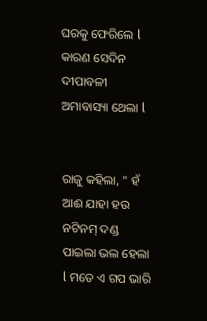ଘରକୁ ଫେରିଲେ l କାରଣ ସେଦିନ ଦୀପାବଳୀ ଅମାବାସ୍ୟା ଥେଲା l


ରାଜୁ କହିଲା, " ହଁ ଆଈ ଯାହା ହଉ ନଟିନମ୍ ଦଣ୍ଡ ପାଇଲା ଭଲ ହେଲା l ମତେ ଏ ଗପ ଭାରି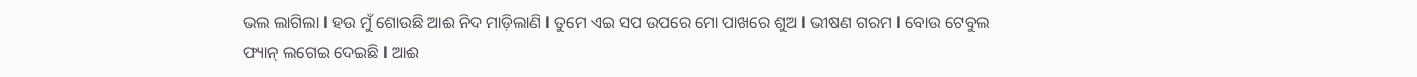ଭଲ ଲାଗିଲା l ହଉ ମୁଁ ଶୋଉଛି ଆଈ ନିଦ ମାଡ଼ିଲାଣି l ତୁମେ ଏଇ ସପ ଉପରେ ମୋ ପାଖରେ ଶୁଅ l ଭୀଷଣ ଗରମ l ବୋଉ ଟେବୁଲ ଫ୍ୟାନ୍ ଲଗେଇ ଦେଇଛି l ଆଈ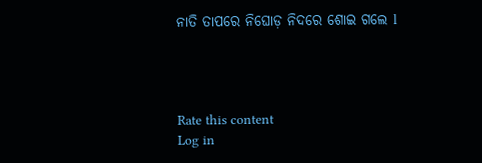ନାତି ତାପରେ ନିଘୋଡ଼ ନିଦରେ ଶୋଇ ଗଲେ l




Rate this content
Log in